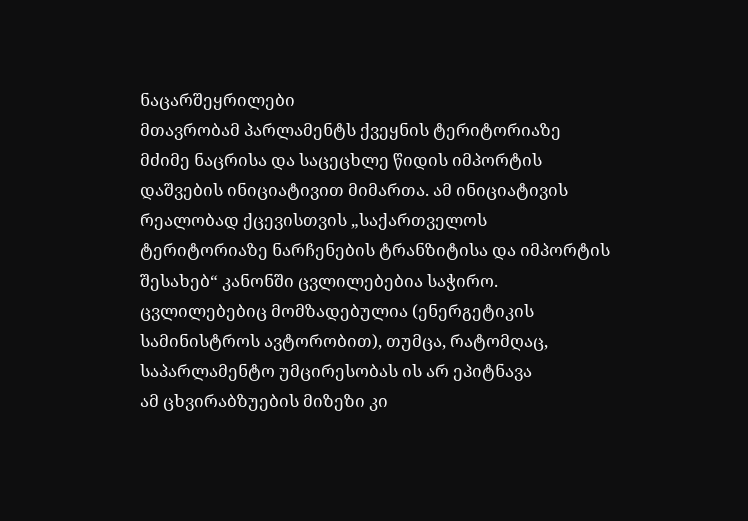ნაცარშეყრილები
მთავრობამ პარლამენტს ქვეყნის ტერიტორიაზე მძიმე ნაცრისა და საცეცხლე წიდის იმპორტის დაშვების ინიციატივით მიმართა. ამ ინიციატივის რეალობად ქცევისთვის „საქართველოს ტერიტორიაზე ნარჩენების ტრანზიტისა და იმპორტის შესახებ“ კანონში ცვლილებებია საჭირო. ცვლილებებიც მომზადებულია (ენერგეტიკის სამინისტროს ავტორობით), თუმცა, რატომღაც, საპარლამენტო უმცირესობას ის არ ეპიტნავა
ამ ცხვირაბზუების მიზეზი კი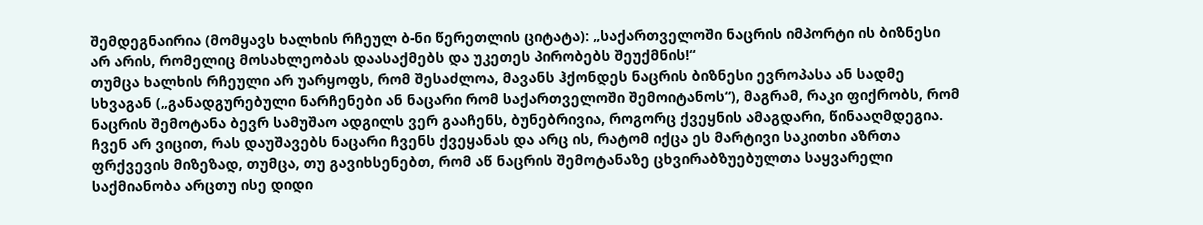შემდეგნაირია (მომყავს ხალხის რჩეულ ბ-ნი წერეთლის ციტატა): „საქართველოში ნაცრის იმპორტი ის ბიზნესი არ არის, რომელიც მოსახლეობას დაასაქმებს და უკეთეს პირობებს შეუქმნის!“
თუმცა ხალხის რჩეული არ უარყოფს, რომ შესაძლოა, მავანს ჰქონდეს ნაცრის ბიზნესი ევროპასა ან სადმე სხვაგან („განადგურებული ნარჩენები ან ნაცარი რომ საქართველოში შემოიტანოს“), მაგრამ, რაკი ფიქრობს, რომ ნაცრის შემოტანა ბევრ სამუშაო ადგილს ვერ გააჩენს, ბუნებრივია, როგორც ქვეყნის ამაგდარი, წინააღმდეგია.
ჩვენ არ ვიცით, რას დაუშავებს ნაცარი ჩვენს ქვეყანას და არც ის, რატომ იქცა ეს მარტივი საკითხი აზრთა ფრქვევის მიზეზად, თუმცა, თუ გავიხსენებთ, რომ აწ ნაცრის შემოტანაზე ცხვირაბზუებულთა საყვარელი საქმიანობა არცთუ ისე დიდი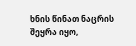ხნის წინათ ნაცრის შეყრა იყო,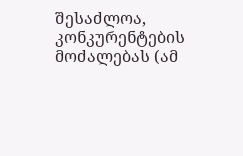შესაძლოა, კონკურენტების მოძალებას (ამ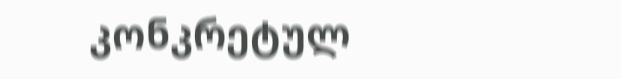კონკრეტულ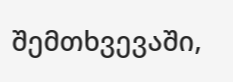შემთხვევაში,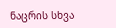ნაცრის სხვა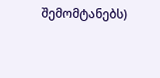შემომტანებს)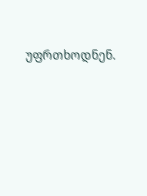უფრთხოდნენ.